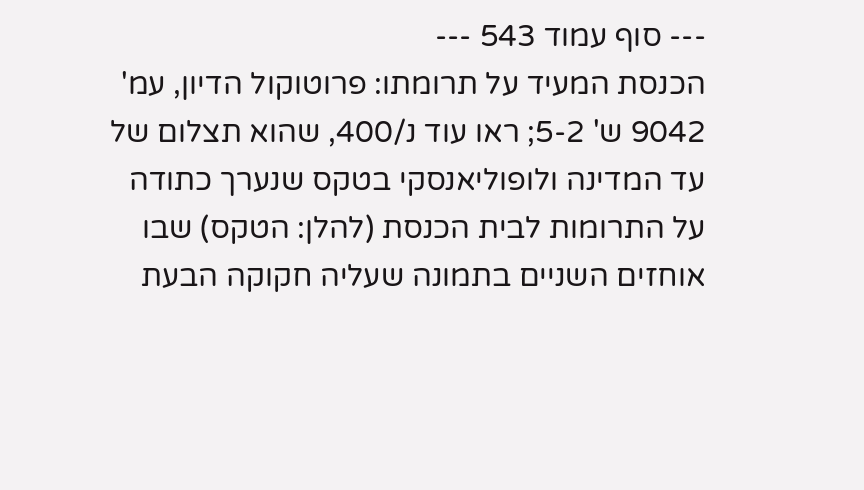--- סוף עמוד 543 ---
הכנסת המעיד על תרומתו: פרוטוקול הדיון, עמ' 9042 ש' 5-2; ראו עוד נ/400, שהוא תצלום של עד המדינה ולופוליאנסקי בטקס שנערך כתודה על התרומות לבית הכנסת (להלן: הטקס) שבו אוחזים השניים בתמונה שעליה חקוקה הבעת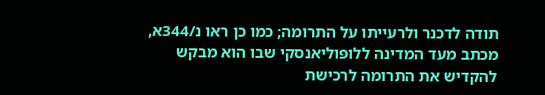תודה לדכנר ולרעייתו על התרומה; כמו כן ראו נ/344א, מכתב מעד המדינה ללופוליאנסקי שבו הוא מבקש להקדיש את התרומה לרכישת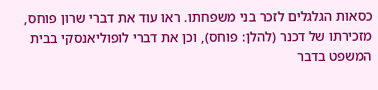כסאות הגלגלים לזכר בני משפחתו. ראו עוד את דברי שרון פוחס, מזכירתו של דכנר (להלן: פוחס), וכן את דברי לופוליאנסקי בבית המשפט בדבר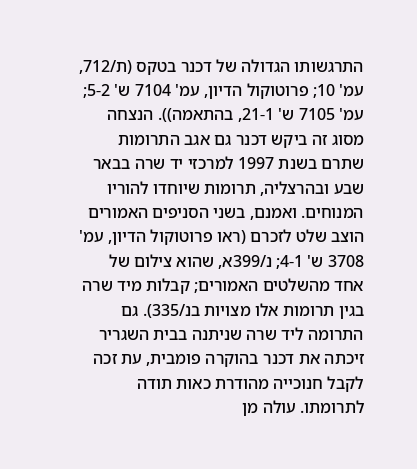התרגשותו הגדולה של דכנר בטקס (ת/712, עמ' 10; פרוטוקול הדיון, עמ' 7104 ש' 5-2; עמ' 7105 ש' 21-1, בהתאמה)). הנצחה מסוג זה ביקש דכנר גם אגב התרומות שתרם בשנת 1997 למרכזי יד שרה בבאר שבע ובהרצליה, תרומות שיוחדו להוריו המנוחים. ואמנם, בשני הסניפים האמורים הוצב שלט לזכרם (ראו פרוטוקול הדיון, עמ' 3708 ש' 4-1; נ/399א, שהוא צילום של אחד מהשלטים האמורים; קבלות מיד שרה בגין תרומות אלו מצויות בנ/335). גם התרומה ליד שרה שניתנה בבית השגריר זיכתה את דכנר בהוקרה פומבית, עת זכה לקבל חנוכייה מהודרת כאות תודה לתרומתו. עולה מן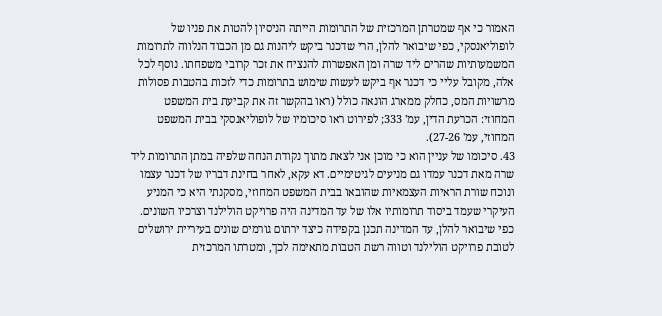האמור כי אף שמטרתן המרכזית של התרומות הייתה הניסיון להטות את פניו של לופוליאנסקי, כפי שיבואר להלן, הרי שדכנר ביקש ליהנות גם מן הכבוד הנלווה לתרומות המשמעותיות שהרים ליד שרה ומן האפשרות להנציח את זכר קרובי משפחתו. נוסף לכל אלה, מקובל עליי כי דכנר אף ביקש לעשות שימוש בתרומות כדי לזכות בהטבות פסולות מרשויות המס, כחלק ממארג הונאה כולל (ראו בהקשר זה את קביעת בית המשפט המחוזי: הכרעת הדין, עמ' 333; לפירוט ראו סיכומיו של לופוליאנסקי בבית המשפט המחוזי, עמ' 27-26).
43. סיכומו של עניין הוא כי מוכן אני לצאת מתוך נקודת הנחה שלפיה במתן התרומות ליד שרה מאת דכנר עמדו גם מניעים לגיטימיים. דא עקא, לאחר בחינת דבריו של דכנר עצמו ונוכח שורת הראיות העצמאיות שהובאו בבית המשפט המחוזי, מסקנתי היא כי המניע העיקרי שעמד ביסוד תרומותיו אלו של עד המדינה היה פרויקט הולילנד וצרכיו השונים. כפי שיבואר להלן, עד המדינה תכנן בקפידה כיצד ירתום גורמים שונים בעיריית ירושלים לטובת פרויקט הולילנד וטווה רשת הטבות מתאימה לכך, ומטרתו המרכזית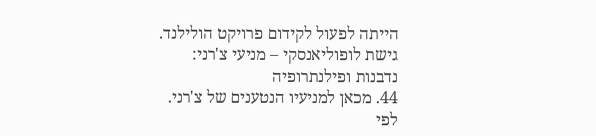הייתה לפעול לקידום פרויקט הולילנד.
גישת לופוליאנסקי – מניעי צ'רני: נדבנות ופילנתרופיה
44. מכאן למניעיו הנטענים של צ'רני. לפי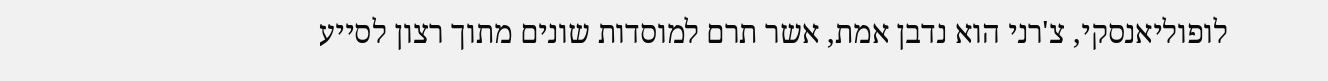לופוליאנסקי, צ'רני הוא נדבן אמת, אשר תרם למוסדות שונים מתוך רצון לסייע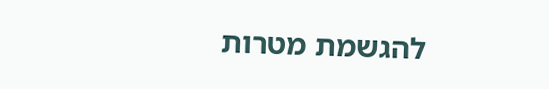להגשמת מטרות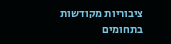ציבוריות מקודשות בתחומים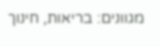מגוונים: בריאות, חינוך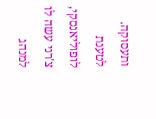ותעסוקה. לטענת לופוליאנסקי, צ'רני עשה לו למנהג